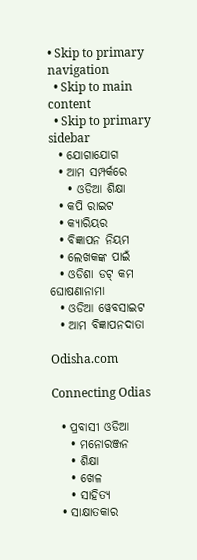• Skip to primary navigation
  • Skip to main content
  • Skip to primary sidebar
  • ଯୋଗାଯୋଗ
  • ଆମ ସମ୍ପର୍କରେ
    • ଓଡିଆ ଶିକ୍ଷା
  • କପି ରାଇଟ
  • କ୍ୟାରିୟର
  • ବିଜ୍ଞାପନ ନିୟମ
  • ଲେଖକଙ୍କ ପାଇଁ
  • ଓଡିଶା ଡଟ୍ କମ ଘୋଷଣାନାମା
  • ଓଡିଆ ୱେବସାଇଟ
  • ଆମ ବିଜ୍ଞାପନଦାତା

Odisha.com

Connecting Odias

  • ପ୍ରବାସୀ ଓଡିଆ
    • ମନୋରଞ୍ଜନ
    • ଶିକ୍ଷା
    • ଖେଳ
    • ସାହିତ୍ୟ
  • ସାକ୍ଷାତକାର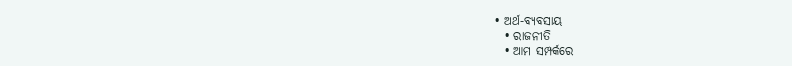• ଅର୍ଥ-ବ୍ୟବସାୟ
  • ରାଜନୀତି
  • ଆମ ସମ୍ପର୍କରେ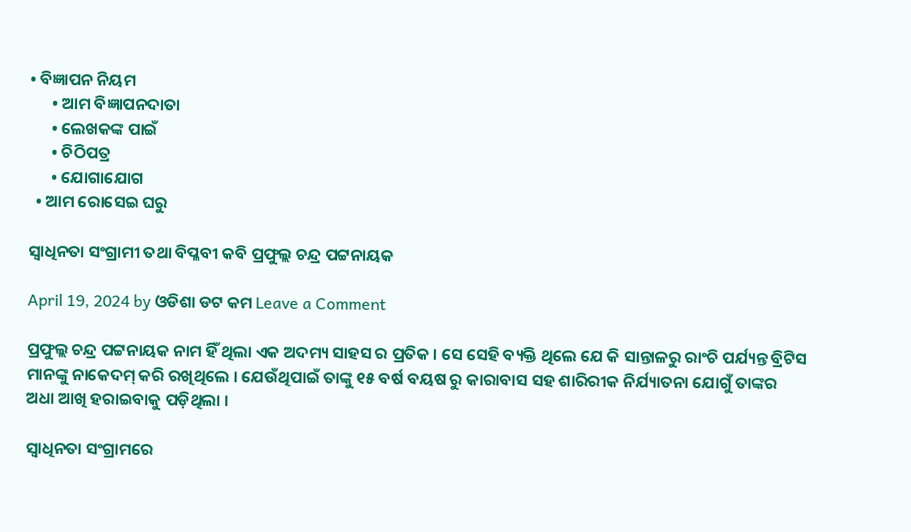• ବିଜ୍ଞାପନ ନିୟମ
      • ଆମ ବିଜ୍ଞାପନଦାତା
      • ଲେଖକଙ୍କ ପାଇଁ
      • ଚିଠିପତ୍ର
      • ଯୋଗାଯୋଗ
  • ଆମ ରୋସେଇ ଘରୁ

ସ୍ୱାଧିନତା ସଂଗ୍ରାମୀ ତଥା ବିପ୍ଳବୀ କବି ପ୍ରଫୁଲ୍ଲ ଚନ୍ଦ୍ର ପଟ୍ଟନାୟକ

April 19, 2024 by ଓଡିଶା ଡଟ କମ Leave a Comment

ପ୍ରଫୁଲ୍ଲ ଚନ୍ଦ୍ର ପଟ୍ଟନାୟକ ନାମ ହିଁ ଥିଲା ଏକ ଅଦମ୍ୟ ସାହସ ର ପ୍ରତିକ । ସେ ସେହି ବ୍ୟକ୍ତି ଥିଲେ ଯେ କି ସାନ୍ତାଳରୁ ରାଂଚି ପର୍ଯ୍ୟନ୍ତ ବ୍ରିଟିସ ମାନଙ୍କୁ ନାକେଦମ୍ କରି ରଖିଥିଲେ । ଯେଉଁଥିପାଇଁ ତାଙ୍କୁ ୧୫ ବର୍ଷ ବୟଷ ରୁ କାରାବାସ ସହ ଶାରିରୀକ ନିର୍ଯ୍ୟାତନା ଯୋଗୁଁ ତାଙ୍କର ଅଧା ଆଖି ହରାଇବାକୁ ପଡ଼ିଥିଲା ।

ସ୍ୱାଧିନତା ସଂଗ୍ରାମରେ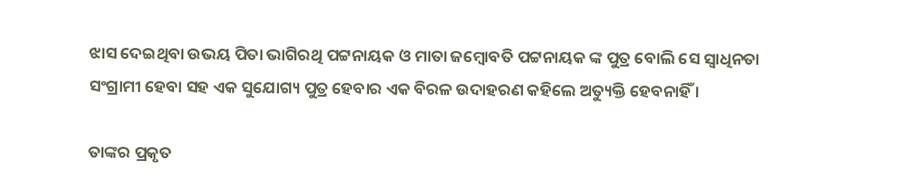ଝାସ ଦେଇଥିବା ଉଭୟ ପିତା ଭାଗିରଥି ପଟ୍ଟନାୟକ ଓ ମାତା ଜମ୍ବୋବତି ପଟ୍ଟନାୟକ ଙ୍କ ପୁତ୍ର ବୋଲି ସେ ସ୍ୱାଧିନତା ସଂଗ୍ରାମୀ ହେବା ସହ ଏକ ସୁଯୋଗ୍ୟ ପୁତ୍ର ହେବାର ଏକ ବିରଳ ଉଦାହରଣ କହିଲେ ଅତ୍ୟୁକ୍ତି ହେବନାହିଁ ।

ତାଙ୍କର ପ୍ରକୃତ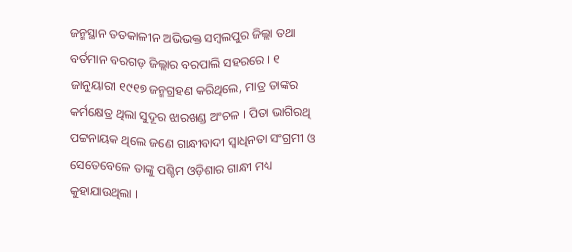ଜନ୍ମସ୍ଥାନ ତତକାଳୀନ ଅଭିଭକ୍ତ ସମ୍ବଲପୁର ଜିଲ୍ଲା ତଥା ବର୍ତମାନ ବରଗଡ଼ ଜିଲ୍ଲାର ବରପାଲି ସହରରେ । ୧ ଜାନୁୟାରୀ ୧୯୧୭ ଜନ୍ମଗ୍ରହଣ କରିଥିଲେ, ମାତ୍ର ତାଙ୍କର କର୍ମକ୍ଷେତ୍ର ଥିଲା ସୁଦୂର ଝାରଖଣ୍ଡ ଅଂଚଳ । ପିତା ଭାଗିରଥି ପଟ୍ଟନାୟକ ଥିଲେ ଜଣେ ଗାନ୍ଧୀବାଦୀ ସ୍ୱାଧିନତା ସଂଗ୍ରମୀ ଓ ସେତେବେଳେ ତାଙ୍କୁ ପଶ୍ଚିମ ଓଡ଼ିଶାର ଗାନ୍ଧୀ ମଧ୍ୟ କୁହାଯାଉଥିଲା ।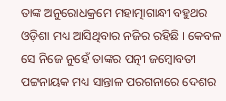ତାଙ୍କ ଅନୁରୋଧକ୍ରମେ ମହାତ୍ମାଗାନ୍ଧୀ ବହୁଥର ଓଡ଼ିଶା ମଧ୍ୟ ଆସିଥିବାର ନଜିର ରହିଛି । କେବଳ ସେ ନିଜେ ନୁହେଁ ତାଙ୍କର ପତ୍ନୀ ଜମ୍ବୋବତୀ ପଟ୍ଟନାୟକ ମଧ୍ୟ ସାନ୍ତାଳ ପରଗନାରେ ଦେଶର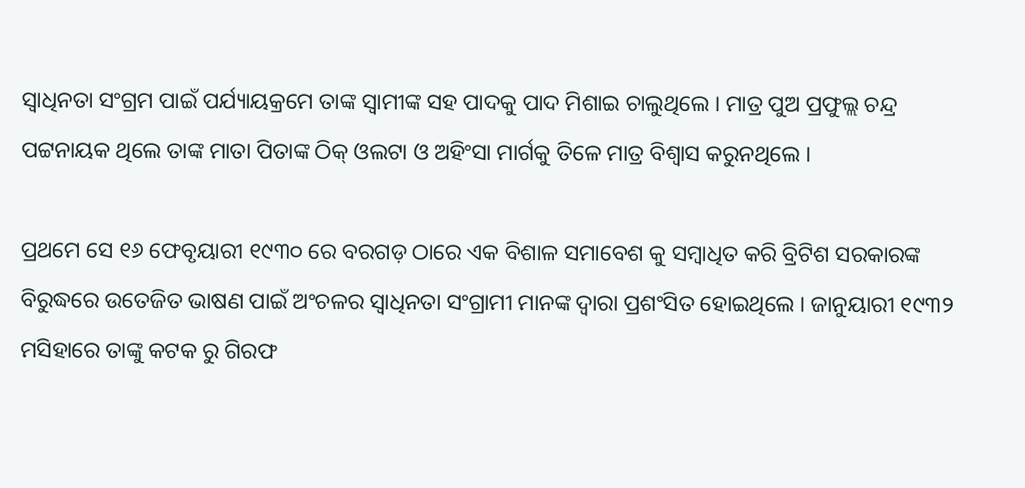ସ୍ୱାଧିନତା ସଂଗ୍ରମ ପାଇଁ ପର୍ଯ୍ୟାୟକ୍ରମେ ତାଙ୍କ ସ୍ୱାମୀଙ୍କ ସହ ପାଦକୁ ପାଦ ମିଶାଇ ଚାଲୁଥିଲେ । ମାତ୍ର ପୁଅ ପ୍ରଫୁଲ୍ଲ ଚନ୍ଦ୍ର ପଟ୍ଟନାୟକ ଥିଲେ ତାଙ୍କ ମାତା ପିତାଙ୍କ ଠିକ୍ ଓଲଟା ଓ ଅହିଂସା ମାର୍ଗକୁ ତିଳେ ମାତ୍ର ବିଶ୍ୱାସ କରୁନଥିଲେ ।

ପ୍ରଥମେ ସେ ୧୬ ଫେବୃୟାରୀ ୧୯୩୦ ରେ ବରଗଡ଼ ଠାରେ ଏକ ବିଶାଳ ସମାବେଶ କୁ ସମ୍ବାଧିତ କରି ବ୍ରିଟିଶ ସରକାରଙ୍କ ବିରୁଦ୍ଧରେ ଉତେଜିତ ଭାଷଣ ପାଇଁ ଅଂଚଳର ସ୍ୱାଧିନତା ସଂଗ୍ରାମୀ ମାନଙ୍କ ଦ୍ୱାରା ପ୍ରଶଂସିତ ହୋଇଥିଲେ । ଜାନୁୟାରୀ ୧୯୩୨ ମସିହାରେ ତାଙ୍କୁ କଟକ ରୁ ଗିରଫ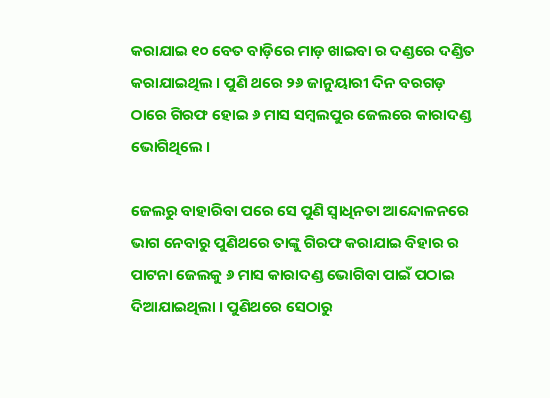କରାଯାଇ ୧୦ ବେତ ବାଡ଼ିରେ ମାଡ଼ ଖାଇବା ର ଦଣ୍ଡରେ ଦଣ୍ଡିତ କରାଯାଇଥିଲ । ପୁଣି ଥରେ ୨୬ ଜାନୁୟାରୀ ଦିନ ବରଗଡ଼ ଠାରେ ଗିରଫ ହୋଇ ୬ ମାସ ସମ୍ବଲପୁର ଜେଲରେ କାରାଦଣ୍ଡ ଭୋଗିଥିଲେ ।

ଜେଲରୁ ବାହାରିବା ପରେ ସେ ପୁଣି ସ୍ୱାଧିନତା ଆନ୍ଦୋଳନରେ ଭାଗ ନେବାରୁ ପୁଣିଥରେ ତାଙ୍କୁ ଗିରଫ କରାଯାଇ ବିହାର ର ପାଟନା ଜେଲକୁ ୬ ମାସ କାରାଦଣ୍ଡ ଭୋଗିବା ପାଇଁ ପଠାଇ ଦିଆଯାଇଥିଲା । ପୁଣିଥରେ ସେଠାରୁ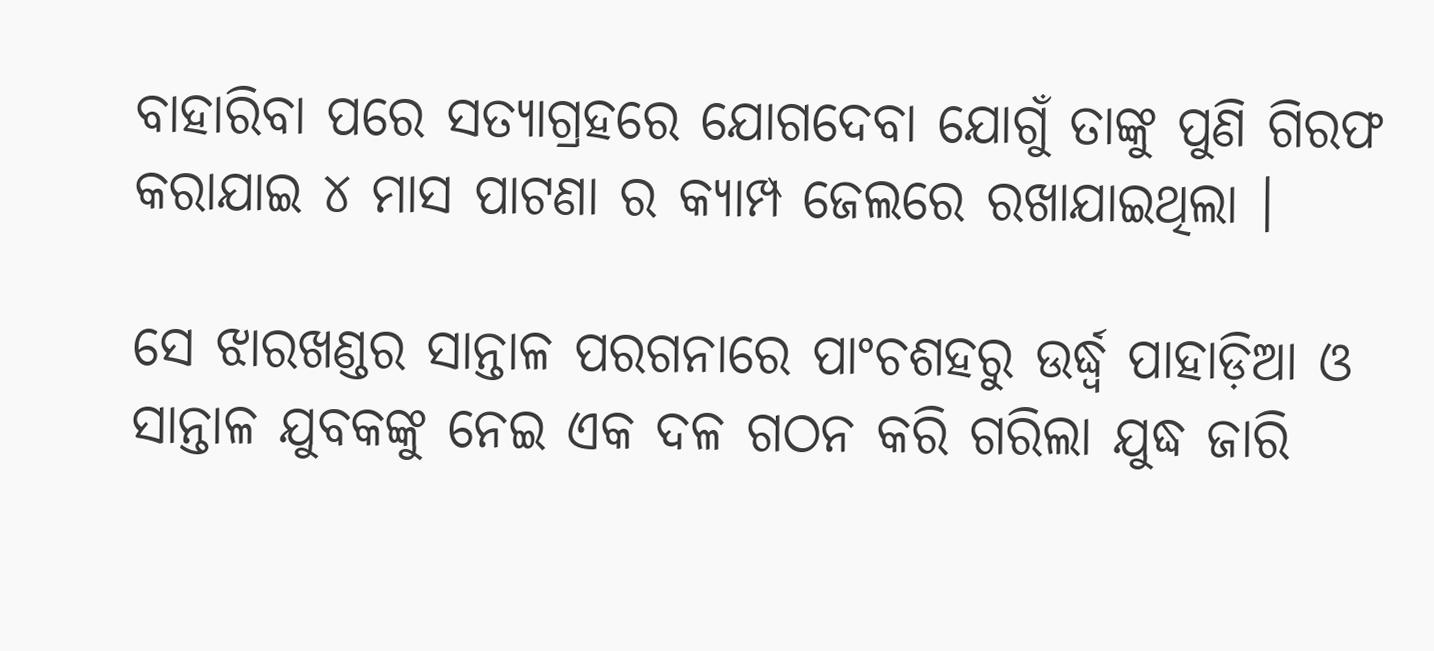ବାହାରିବା ପରେ ସତ୍ୟାଗ୍ରହରେ ଯୋଗଦେବା ଯୋଗୁଁ ତାଙ୍କୁ ପୁଣି ଗିରଫ କରାଯାଇ ୪ ମାସ ପାଟଣା ର କ୍ୟାମ୍ପ ଜେଲରେ ରଖାଯାଇଥିଲା ।

ସେ ଝାରଖଣ୍ଡର ସାନ୍ତାଳ ପରଗନାରେ ପାଂଚଶହରୁ ଉର୍ଦ୍ଧ୍ୱ ପାହାଡ଼ିଆ ଓ ସାନ୍ତାଳ ଯୁବକଙ୍କୁ ନେଇ ଏକ ଦଳ ଗଠନ କରି ଗରିଲା ଯୁଦ୍ଧ ଜାରି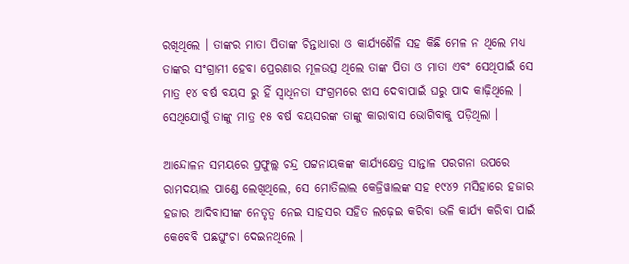ରଖିଥିଲେ । ତାଙ୍କର ମାତା ପିତାଙ୍କ ଚିନ୍ତାଧାରା ଓ କାର୍ଯ୍ୟଶୈଳି ସହ କିଛି ମେଳ ନ ଥିଲେ ମଧ୍ୟ ତାଙ୍କର ସଂଗ୍ରାମୀ ହେବା ପ୍ରେରଣାର ମୂଳଉତ୍ସ ଥିଲେ ତାଙ୍କ ପିତା ଓ ମାତା ଏବଂ ସେଥିପାଇଁ ସେ ମାତ୍ର ୧୪ ବର୍ଷ ବୟସ ରୁ ହିଁ ସ୍ୱାଧିନତା ସଂଗ୍ରମରେ ଝାସ ଦେବାପାଇଁ ଘରୁ ପାଦ କାଢ଼ିଥିଲେ । ସେଥିଯୋଗୁଁ ତାଙ୍କୁ ମାତ୍ର ୧୫ ବର୍ଷ ବୟସରଙ୍କ ତାଙ୍କୁ କାରାବାସ ଭୋଗିବାକୁ ପଡ଼ିଥିଲା ।

ଆନ୍ଦୋଳନ ସମୟରେ ପ୍ରଫୁଲ୍ଲ ଚନ୍ଦ୍ର ପଟ୍ଟନାୟକଙ୍କ କାର୍ଯ୍ୟକ୍ଷେତ୍ର ସାନ୍ତାଳ ପରଗନା ଉପରେ ରାମଦୟାଲ ପାଣ୍ଡେ ଲେଖିଥିଲେ, ସେ ମୋତିଲାଲ କେଜ୍ରିୱାଲଙ୍କ ସହ ୧୯୪୨ ମସିହାରେ ହଜାର ହଜାର ଆଦିବାସୀଙ୍କ ନେତୃତ୍ୱ ନେଇ ସାହସର ସହିତ ଲଢ଼େଇ କରିବା ଭଳି କାର୍ଯ୍ୟ କରିବା ପାଇଁ କେବେବି ପଛଘୁଂଚା ଦେଇନଥିଲେ ।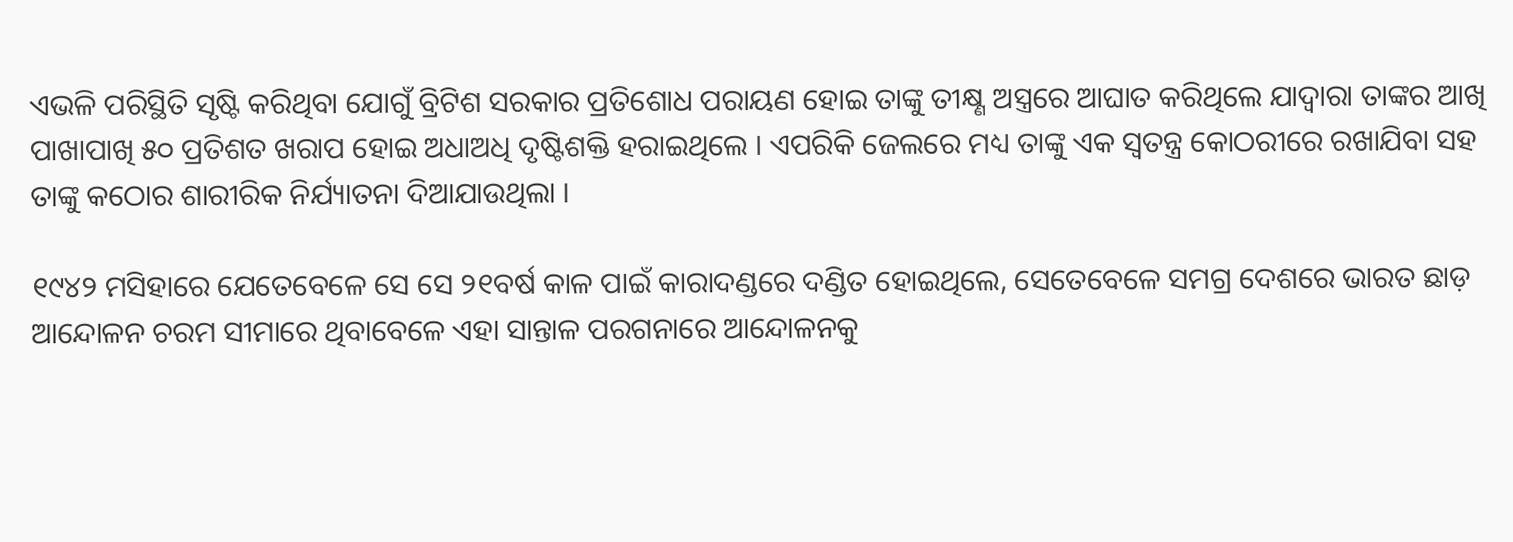ଏଭଳି ପରିସ୍ଥିତି ସୃଷ୍ଟି କରିଥିବା ଯୋଗୁଁ ବ୍ରିଟିଶ ସରକାର ପ୍ରତିଶୋଧ ପରାୟଣ ହୋଇ ତାଙ୍କୁ ତୀକ୍ଷ୍ଣ ଅସ୍ତ୍ରରେ ଆଘାତ କରିଥିଲେ ଯାଦ୍ୱାରା ତାଙ୍କର ଆଖି ପାଖାପାଖି ୫୦ ପ୍ରତିଶତ ଖରାପ ହୋଇ ଅଧାଅଧି ଦୃଷ୍ଟିଶକ୍ତି ହରାଇଥିଲେ । ଏପରିକି ଜେଲରେ ମଧ୍ୟ ତାଙ୍କୁ ଏକ ସ୍ୱତନ୍ତ୍ର କୋଠରୀରେ ରଖାଯିବା ସହ ତାଙ୍କୁ କଠୋର ଶାରୀରିକ ନିର୍ଯ୍ୟାତନା ଦିଆଯାଉଥିଲା ।

୧୯୪୨ ମସିହାରେ ଯେତେବେଳେ ସେ ସେ ୨୧ବର୍ଷ କାଳ ପାଇଁ କାରାଦଣ୍ଡରେ ଦଣ୍ଡିତ ହୋଇଥିଲେ, ସେତେବେଳେ ସମଗ୍ର ଦେଶରେ ଭାରତ ଛାଡ଼ ଆନ୍ଦୋଳନ ଚରମ ସୀମାରେ ଥିବାବେଳେ ଏହା ସାନ୍ତାଳ ପରଗନାରେ ଆନ୍ଦୋଳନକୁ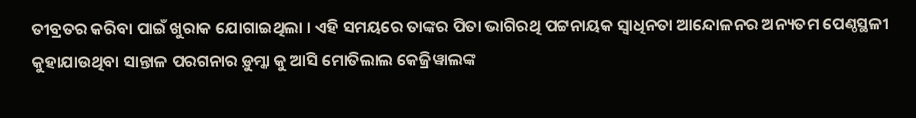ତୀବ୍ରତର କରିବା ପାଇଁ ଖୁରାକ ଯୋଗାଇଥିଲା । ଏହି ସମୟରେ ତାଙ୍କର ପିତା ଭାଗିରଥି ପଟ୍ଟନାୟକ ସ୍ୱାଧିନତା ଆନ୍ଦୋଳନର ଅନ୍ୟତମ ପେଣ୍ଠସ୍ଥଳୀ କୁହାଯାଉଥିବା ସାନ୍ତାଳ ପରଗନାର ଡ଼ୁମ୍କା କୁ ଆସି ମୋତିଲାଲ କେଜ୍ରିୱାଲଙ୍କ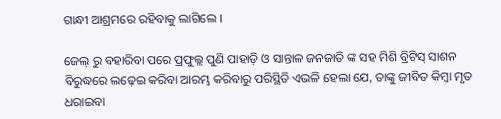ଗାନ୍ଧୀ ଆଶ୍ରମରେ ରହିବାକୁ ଲାଗିଲେ ।

ଜେଲ୍ ରୁ ବହାରିବା ପରେ ପ୍ରଫୁଲ୍ଲ ପୁଣି ପାହାଡ଼ି ଓ ସାନ୍ତାଳ ଜନଜାତି ଙ୍କ ସହ ମିଶି ବ୍ରିଟିସ୍ ସାଶନ ବିରୁଦ୍ଧରେ ଲଢ଼େଇ କରିବା ଆରମ୍ଭ କରିବାରୁ ପରିସ୍ଥିତି ଏଭଳି ହେଲା ଯେ, ତାଙ୍କୁ ଜୀବିତ କିମ୍ବା ମୃତ ଧରାଇବା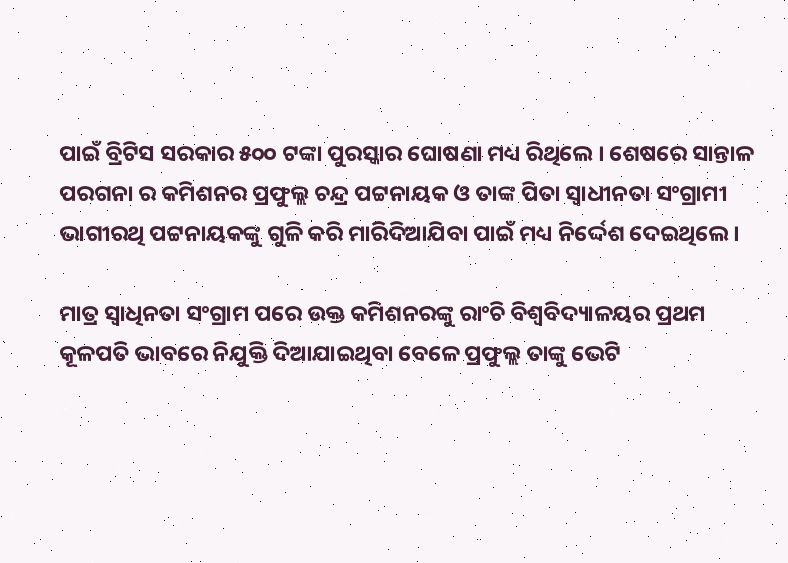ପାଇଁ ବ୍ରିଟିସ ସରକାର ୫୦୦ ଟଙ୍କା ପୁରସ୍କାର ଘୋଷଣା ମଧ୍ୟ ରିଥିଲେ । ଶେଷରେ ସାନ୍ତାଳ ପରଗନା ର କମିଶନର ପ୍ରଫୁଲ୍ଲ ଚନ୍ଦ୍ର ପଟ୍ଟନାୟକ ଓ ତାଙ୍କ ପିତା ସ୍ୱାଧୀନତା ସଂଗ୍ରାମୀ ଭାଗୀରଥି ପଟ୍ଟନାୟକଙ୍କୁ ଗୁଳି କରି ମାରିଦିଆଯିବା ପାଇଁ ମଧ୍ୟ ନିର୍ଦ୍ଦେଶ ଦେଇଥିଲେ ।

ମାତ୍ର ସ୍ୱାଧିନତା ସଂଗ୍ରାମ ପରେ ଉକ୍ତ କମିଶନରଙ୍କୁ ରାଂଚି ବିଶ୍ୱବିଦ୍ୟାଳୟର ପ୍ରଥମ କୂଳପତି ଭାବରେ ନିଯୁକ୍ତି ଦିଆଯାଇଥିବା ବେଳେ ପ୍ରଫୁଲ୍ଲ ତାଙ୍କୁ ଭେଟି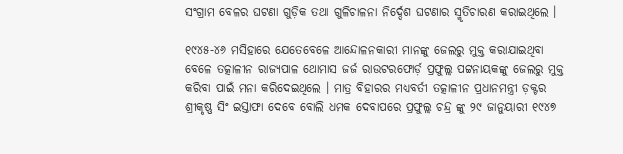ସଂଗ୍ରାମ ବେଳର ଘଟଣା ଗୁଡ଼ିକ ତଥା ଗୁଳିଚାଳନା ନିର୍ଦ୍ଦେଶ ଘଟଣାର ସ୍ମୃତିଚାରଣ କରାଇଥିଲେ ।

୧୯୪୫-୪୬ ମସିହାରେ ଯେତେବେଳେ ଆନ୍ଦୋଳନକାରୀ ମାନଙ୍କୁ ଜେଲରୁ ମୁକ୍ତ କରାଯାଇଥିବା ବେଳେ ତତ୍କାଳୀନ ରାଜ୍ୟପାଳ ଥୋମାସ ଜର୍ଜ ରାଉଟରଫୋର୍ଡ଼ ପ୍ରଫୁଲ୍ଲ ପଟ୍ଟନାୟକଙ୍କୁ ଜେଲରୁ ମୁକ୍ତ କରିବା ପାଇଁ ମନା କରିଦେଇଥିଲେ । ମାତ୍ର ବିହାରର ମଧ୍ୟବର୍ତୀ ତତ୍କାଳୀନ ପ୍ରଧାନମନ୍ତ୍ରୀ ଡ଼କ୍ଟର ଶ୍ରୀକୃଷ୍ଣ ସିଂ ଇସ୍ତାଫା ଦେବେ ବୋଲି ଧମକ ଦେବାପରେ ପ୍ରଫୁଲ୍ଲ ଚନ୍ଦ୍ର ଙ୍କୁ ୨୯ ଜାନୁୟାରୀ ୧୯୪୭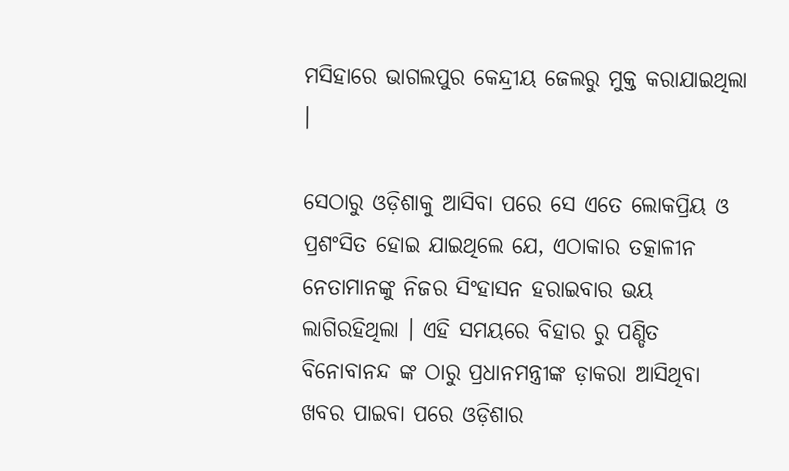ମସିହାରେ ଭାଗଲପୁର କେନ୍ଦ୍ରୀୟ ଜେଲରୁ ମୁକ୍ତ କରାଯାଇଥିଲା ।

ସେଠାରୁ ଓଡ଼ିଶାକୁ ଆସିବା ପରେ ସେ ଏତେ ଲୋକପ୍ରିୟ ଓ ପ୍ରଶଂସିତ ହୋଇ ଯାଇଥିଲେ ଯେ, ଏଠାକାର ତତ୍କାଳୀନ ନେତାମାନଙ୍କୁ ନିଜର ସିଂହାସନ ହରାଇବାର ଭୟ ଲାଗିରହିଥିଲା । ଏହି ସମୟରେ ବିହାର ରୁ ପଣ୍ଡିତ ବିନୋବାନନ୍ଦ ଙ୍କ ଠାରୁ ପ୍ରଧାନମନ୍ତ୍ରୀଙ୍କ ଡ଼ାକରା ଆସିଥିବା ଖବର ପାଇବା ପରେ ଓଡ଼ିଶାର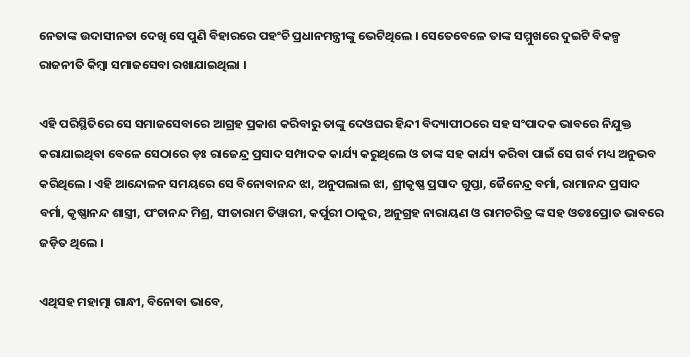ନେତାଙ୍କ ଉଦାସୀନତା ଦେଖି ସେ ପୁଣି ବିହାରରେ ପହଂଚି ପ୍ରଧାନମନ୍ତ୍ରୀଙ୍କୁ ଭେଟିଥିଲେ । ସେତେବେଳେ ତାଙ୍କ ସମ୍ମୁଖରେ ଦୁଇଟି ବିକଳ୍ପ ରାଜନୀତି କିମ୍ବା ସମାଜସେବା ରଖାଯାଇଥିଲା ।

ଏହି ପରିସ୍ଥିତିରେ ସେ ସମାଜସେବାରେ ଆଗ୍ରହ ପ୍ରକାଶ କରିବାରୁ ତାଙ୍କୁ ଦେଓଘର ହିନ୍ଦୀ ବିଦ୍ୟାପୀଠରେ ସହ ସଂପାଦକ ଭାବରେ ନିଯୁକ୍ତ କରାଯାଇଥିବା ବେଳେ ସେଠାରେ ଡ଼ଃ ରାଜେନ୍ଦ୍ର ପ୍ରସାଦ ସମ୍ପାଦକ କାର୍ଯ୍ୟ କରୁଥିଲେ ଓ ତାଙ୍କ ସହ କାର୍ଯ୍ୟ କରିବା ପାଇଁ ସେ ଗର୍ବ ମଧ୍ୟ ଅନୁଭବ କରିଥିଲେ । ଏହି ଆନ୍ଦୋଳନ ସମୟରେ ସେ ବିନୋବାନନ୍ଦ ଝା, ଅନୁପଲାଲ ଝା, ଶ୍ରୀକୃଷ୍ଣ ପ୍ରସାଦ ଗୁପ୍ତା, ଜୈନେନ୍ଦ୍ର ବର୍ମା, ରାମାନନ୍ଦ ପ୍ରସାଦ ବର୍ମା, କୃଷ୍ଣାନନ୍ଦ ଶାସ୍ତ୍ରୀ, ପଂଚାନନ୍ଦ ମିଶ୍ର, ସୀତାରାମ ତିୱାରୀ, କର୍ପୁରୀ ଠାକୁର, ଅନୁଗ୍ରହ ନାରାୟଣ ଓ ରାମଚରିତ୍ର ଙ୍କ ସହ ଓତଃପ୍ରୋତ ଭାବରେ ଜଡ଼ିତ ଥିଲେ ।

ଏଥିସହ ମହାତ୍ମା ଗାନ୍ଧୀ, ବିନୋବା ଭାବେ,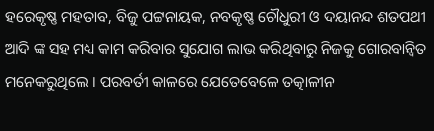ହରେକୃଷ୍ଣ ମହତାବ, ବିଜୁ ପଟ୍ଟନାୟକ, ନବକୃଷ୍ଣ ଚୌଧୁରୀ ଓ ଦୟାନନ୍ଦ ଶତପଥୀ ଆଦି ଙ୍କ ସହ ମଧ୍ୟ କାମ କରିବାର ସୁଯୋଗ ଲାଭ କରିଥିବାରୁ ନିଜକୁ ଗୋରବାନ୍ୱିତ ମନେକରୁଥିଲେ । ପରବର୍ତୀ କାଳରେ ଯେତେବେଳେ ତତ୍କାଳୀନ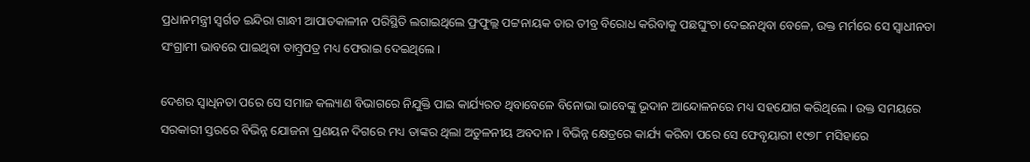ପ୍ରଧାନମନ୍ତ୍ରୀ ସ୍ୱର୍ଗତ ଇନ୍ଦିରା ଗାନ୍ଧୀ ଆପାତକାଳୀନ ପରିସ୍ଥିତି ଲଗାଇଥିଲେ ଫ୍ରଫୁଲ୍ଲ ପଟ୍ଟନାୟକ ତାର ତୀବ୍ର ବିରୋଧ କରିବାକୁ ପଛଘୁଂଚା ଦେଇନଥିବା ବେଳେ, ଉକ୍ତ ମର୍ମରେ ସେ ସ୍ୱାଧୀନତା ସଂଗ୍ରାମୀ ଭାବରେ ପାଇଥିବା ତାମ୍ବ୍ରପତ୍ର ମଧ୍ୟ ଫେରାଇ ଦେଇଥିଲେ ।

ଦେଶର ସ୍ୱାଧିନତା ପରେ ସେ ସମାଜ କଲ୍ୟାଣ ବିଭାଗରେ ନିଯୁକ୍ତି ପାଇ କାର୍ଯ୍ୟରତ ଥିବାବେଳେ ବିନୋଭା ଭାବେଙ୍କୁ ଭୂଦାନ ଆନ୍ଦୋଳନରେ ମଧ୍ୟ ସହଯୋଗ କରିଥିଲେ । ଉକ୍ତ ସମୟରେ ସରକାରୀ ସ୍ତରରେ ବିଭିନ୍ନ ଯୋଜନା ପ୍ରଣୟନ ଦିଗରେ ମଧ୍ୟ ତାଙ୍କର ଥିଲା ଅତୁଳନୀୟ ଅବଦାନ । ବିଭିନ୍ନ କ୍ଷେତ୍ରରେ କାର୍ଯ୍ୟ କରିବା ପରେ ସେ ଫେବୃୟାରୀ ୧୯୭୮ ମସିହାରେ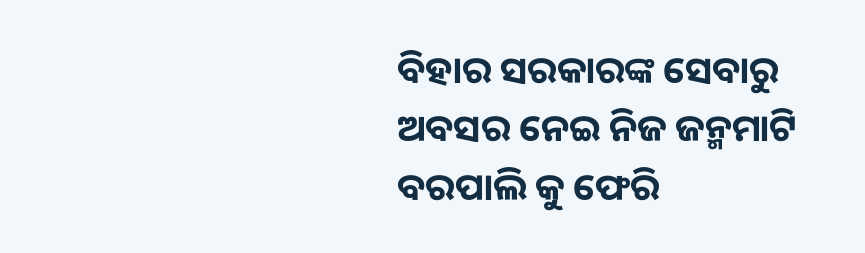ବିହାର ସରକାରଙ୍କ ସେବାରୁ ଅବସର ନେଇ ନିଜ ଜନ୍ମମାଟି ବରପାଲି କୁ ଫେରି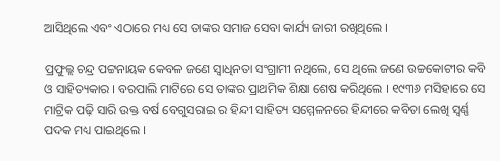ଆସିଥିଲେ ଏବଂ ଏଠାରେ ମଧ୍ୟ ସେ ତାଙ୍କର ସମାଜ ସେବା କାର୍ଯ୍ୟ ଜାରୀ ରଖିଥିଲେ ।

ପ୍ରଫୁଲ୍ଲ ଚନ୍ଦ୍ର ପଟ୍ଟନାୟକ କେବଳ ଜଣେ ସ୍ୱାଧିନତା ସଂଗ୍ରାମୀ ନଥିଲେ, ସେ ଥିଲେ ଜଣେ ଉଚ୍ଚକୋଟୀର କବି ଓ ସାହିତ୍ୟକାର । ବରପାଲି ମାଟିରେ ସେ ତାଙ୍କର ପ୍ରାଥମିକ ଶିକ୍ଷା ଶେଷ କରିଥିଲେ । ୧୯୩୬ ମସିହାରେ ସେ ମାଟ୍ରିକ ପଢ଼ି ସାରି ଉକ୍ତ ବର୍ଷ ବେଗୁସରାଇ ର ହିନ୍ଦୀ ସାହିତ୍ୟ ସମ୍ମେଳନରେ ହିନ୍ଦୀରେ କବିତା ଲେଖି ସ୍ୱର୍ଣ୍ଣ ପଦକ ମଧ୍ୟ ପାଇଥିଲେ ।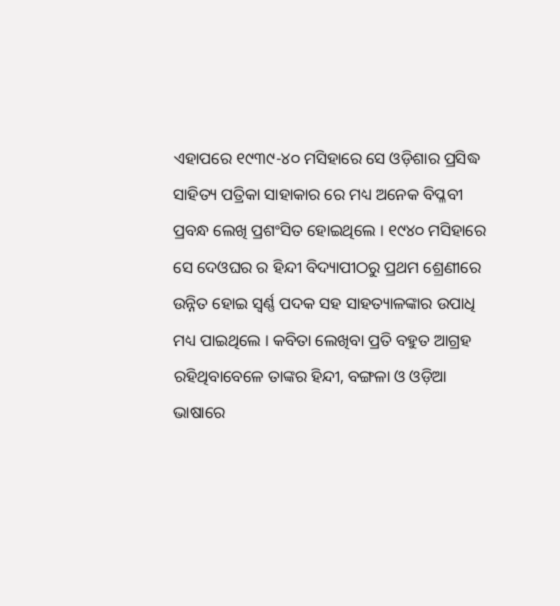ଏହାପରେ ୧୯୩୯-୪୦ ମସିହାରେ ସେ ଓଡ଼ିଶାର ପ୍ରସିଦ୍ଧ ସାହିତ୍ୟ ପତ୍ରିକା ସାହାକାର ରେ ମଧ୍ୟ ଅନେକ ବିପ୍ଳବୀ ପ୍ରବନ୍ଧ ଲେଖି ପ୍ରଶଂସିତ ହୋଇଥିଲେ । ୧୯୪୦ ମସିହାରେ ସେ ଦେଓଘର ର ହିନ୍ଦୀ ବିଦ୍ୟାପୀଠରୁ ପ୍ରଥମ ଶ୍ରେଣୀରେ ଉନ୍ନିତ ହୋଇ ସ୍ୱର୍ଣ୍ଣ ପଦକ ସହ ସାହତ୍ୟାଳଙ୍କାର ଉପାଧି ମଧ୍ୟ ପାଇଥିଲେ । କବିତା ଲେଖିବା ପ୍ରତି ବହୁତ ଆଗ୍ରହ ରହିଥିବାବେଳେ ତାଙ୍କର ହିନ୍ଦୀ, ବଙ୍ଗଳା ଓ ଓଡ଼ିଆ ଭାଷାରେ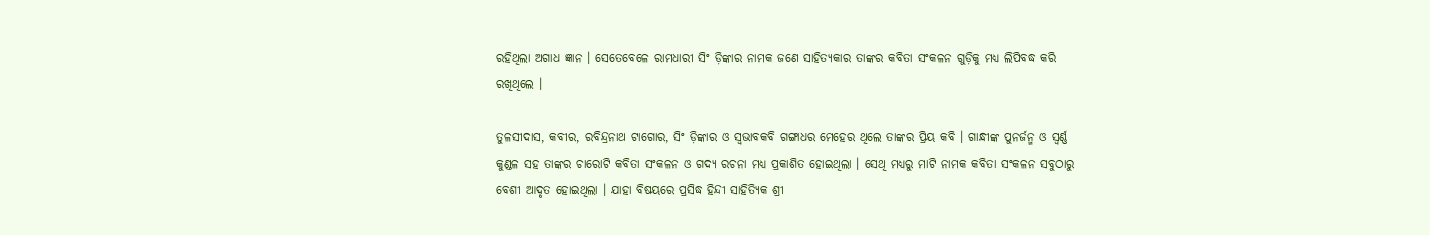ରହିଥିଲା ଅଗାଧ ଜ୍ଞାନ । ସେତେବେଳେ ରାମଧାରୀ ସିଂ ଡ଼ିଙ୍କାର ନାମକ ଜଣେ ସାହିତ୍ୟକାର ତାଙ୍କର କବିତା ସଂକଳନ ଗୁଡ଼ିକୁ ମଧ୍ୟ ଲିପିବଦ୍ଧ କରି ରଖିଥିଲେ ।

ତୁଳସୀଦାସ, କବୀର, ରବିନ୍ଦ୍ରନାଥ ଟାଗୋର, ସିଂ ଡ଼ିଙ୍କାର ଓ ସ୍ୱଭାବକବି ଗଙ୍ଗାଧର ମେହେର ଥିଲେ ତାଙ୍କର ପ୍ରିୟ କବି । ଗାନ୍ଧୀଙ୍କ ପୁନର୍ଜନ୍ମ ଓ ସ୍ୱର୍ଣ୍ଣ କୁଣ୍ଡଳ ସହ ତାଙ୍କର ଚାରୋଟି କବିତା ସଂକଳନ ଓ ଗଦ୍ୟ ରଚନା ମଧ୍ୟ ପ୍ରକାଶିତ ହୋଇଥିଲା । ସେଥି ମଧ୍ୟରୁ ମାଟି ନାମକ କବିତା ସଂକଳନ ସବୁଠାରୁ ବେଶୀ ଆଦୃତ ହୋଇଥିଲା । ଯାହା ବିଷୟରେ ପ୍ରସିଦ୍ଧ ହିନ୍ଦୀ ସାହିତ୍ୟିକ ଶ୍ରୀ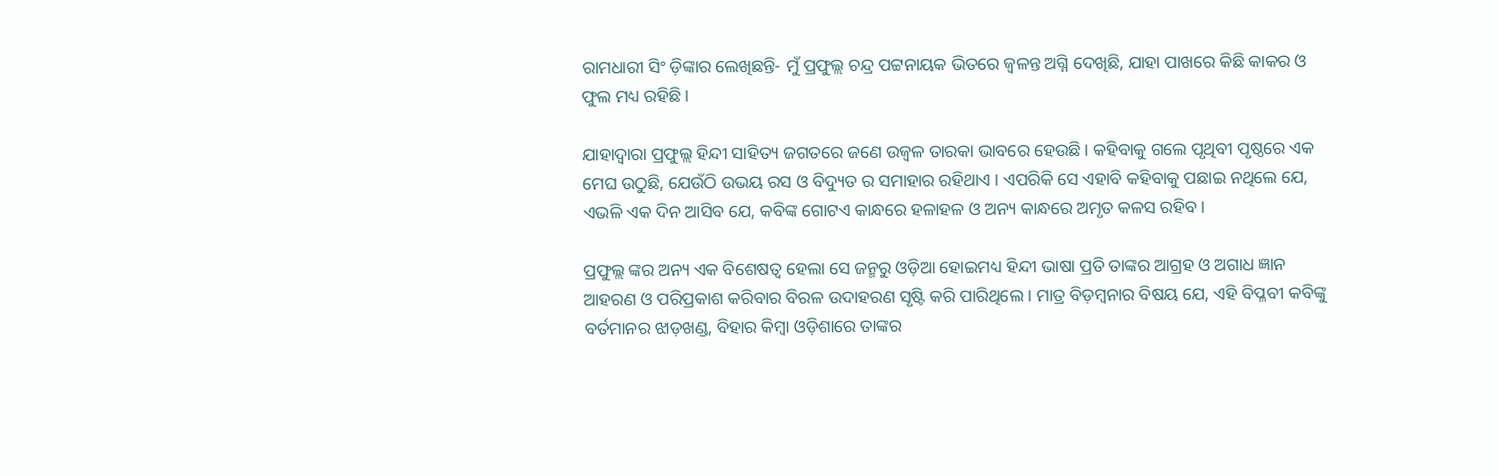ରାମଧାରୀ ସିଂ ଡ଼ିଙ୍କାର ଲେଖିଛନ୍ତି- ମୁଁ ପ୍ରଫୁଲ୍ଲ ଚନ୍ଦ୍ର ପଟ୍ଟନାୟକ ଭିତରେ ଜ୍ୱଳନ୍ତ ଅଗ୍ନି ଦେଖିଛି, ଯାହା ପାଖରେ କିଛି କାକର ଓ ଫୁଲ ମଧ୍ୟ ରହିଛି ।

ଯାହାଦ୍ୱାରା ପ୍ରଫୁଲ୍ଲ ହିନ୍ଦୀ ସାହିତ୍ୟ ଜଗତରେ ଜଣେ ଉଜ୍ୱଳ ତାରକା ଭାବରେ ହେଉଛି । କହିବାକୁ ଗଲେ ପୃଥିବୀ ପୃଷ୍ଠରେ ଏକ ମେଘ ଉଠୁଛି, ଯେଉଁଠି ଉଭୟ ରସ ଓ ବିଦ୍ୟୁତ ର ସମାହାର ରହିଥାଏ । ଏପରିକି ସେ ଏହାବି କହିବାକୁ ପଛାଇ ନଥିଲେ ଯେ, ଏଭଳି ଏକ ଦିନ ଆସିବ ଯେ, କବିଙ୍କ ଗୋଟଏ କାନ୍ଧରେ ହଳାହଳ ଓ ଅନ୍ୟ କାନ୍ଧରେ ଅମୃତ କଳସ ରହିବ ।

ପ୍ରଫୁଲ୍ଲ ଙ୍କର ଅନ୍ୟ ଏକ ବିଶେଷତ୍ୱ ହେଲା ସେ ଜନ୍ମରୁ ଓଡ଼ିଆ ହୋଇମଧ୍ୟ ହିନ୍ଦୀ ଭାଷା ପ୍ରତି ତାଙ୍କର ଆଗ୍ରହ ଓ ଅଗାଧ ଜ୍ଞାନ ଆହରଣ ଓ ପରିପ୍ରକାଶ କରିବାର ବିରଳ ଉଦାହରଣ ସୃଷ୍ଟି କରି ପାରିଥିଲେ । ମାତ୍ର ବିଡ଼ମ୍ବନାର ବିଷୟ ଯେ, ଏହି ବିପ୍ଳବୀ କବିଙ୍କୁ ବର୍ତମାନର ଝାଡ଼ଖଣ୍ଡ, ବିହାର କିମ୍ବା ଓଡ଼ିଶାରେ ତାଙ୍କର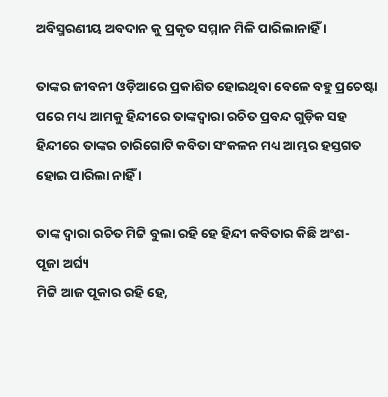ଅବିସ୍ମରଣୀୟ ଅବଦାନ କୁ ପ୍ରକୃତ ସମ୍ମାନ ମିଳି ପାରିଲାନାହିଁ ।

ତାଙ୍କର ଜୀବନୀ ଓଡ଼ିଆରେ ପ୍ରକାଶିତ ହୋଇଥିବା ବେଳେ ବହୁ ପ୍ରଚେଷ୍ଟା ପରେ ମଧ୍ୟ ଆମକୁ ହିନ୍ଦୀରେ ତାଙ୍କଦ୍ୱାରା ରଚିତ ପ୍ରବନ୍ଦ ଗୁଡ଼ିକ ସହ ହିନ୍ଦୀରେ ତାଙ୍କର ଚାରିଗୋଟି କବିତା ସଂକଳନ ମଧ୍ୟ ଆମ୍ଭର ହସ୍ତଗତ ହୋଇ ପାରିଲା ନାହିଁ ।

ତାଙ୍କ ଦ୍ୱାରା ରଚିତ ମିଟ୍ଟି ବୁଲା ରହି ହେ ହିନ୍ଦୀ କବିତାର କିଛି ଅଂଶ-
ପୂଜା ଅର୍ଘ୍ୟ
ମିଟ୍ଟି ଆଜ ପୂକାର ରହି ହେ,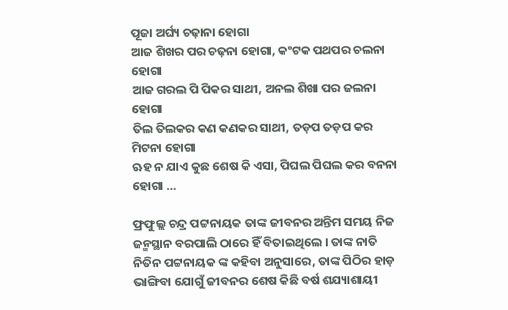ପୂଜା ଅର୍ଘ୍ୟ ଚଢ଼ାନା ହୋଗା
ଆଜ ଶିଖର ପର ଚଢ଼ନା ହୋଗା, କଂଟକ ପଥପର ଚଲନା ହୋଗା
ଆଜ ଗରଲ ପି ପିକର ସାଥୀ, ଅନଲ ଶିଖା ପର ଜଲନା ହୋଗା
ତିଲ ତିଲକର କଣ କଣକର ସାଥୀ, ତଡ଼ପ ତଡ଼ପ କର ମିଟନା ହୋଗା
ଋହ ନ ଯାଏ କୁଛ ଶେଷ କି ଏସା, ପିଘଲ ପିଘଲ କର ବନନା ହୋଗା …

ଫ୍ରଫୁଲ୍ଲ ଚନ୍ଦ୍ର ପଟ୍ଟନାୟକ ତାଙ୍କ ଜୀବନର ଅନ୍ତିମ ସମୟ ନିଜ ଜନ୍ମସ୍ଥାନ ବରପାଲି ଠାରେ ହିଁ ବିତାଇଥିଲେ । ତାଙ୍କ ନାତି ନିତିନ ପଟ୍ଟନାୟକ ଙ୍କ କହିବା ଅନୁସାରେ, ତାଙ୍କ ପିଠିର ହାଡ଼ ଭାଙ୍ଗିବା ଯୋଗୁଁ ଜୀବନର ଶେଷ କିଛି ବର୍ଷ ଶଯ୍ୟାଶାୟୀ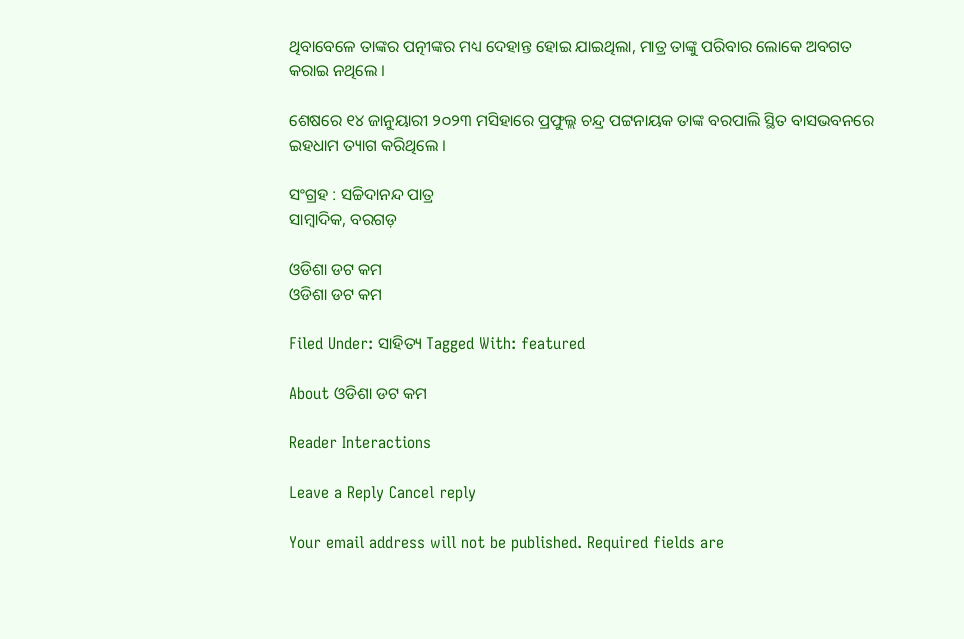ଥିବାବେଳେ ତାଙ୍କର ପତ୍ନୀଙ୍କର ମଧ୍ୟ ଦେହାନ୍ତ ହୋଇ ଯାଇଥିଲା, ମାତ୍ର ତାଙ୍କୁ ପରିବାର ଲୋକେ ଅବଗତ କରାଇ ନଥିଲେ ।

ଶେଷରେ ୧୪ ଜାନୁୟାରୀ ୨୦୨୩ ମସିହାରେ ପ୍ରଫୁଲ୍ଲ ଚନ୍ଦ୍ର ପଟ୍ଟନାୟକ ତାଙ୍କ ବରପାଲି ସ୍ଥିତ ବାସଭବନରେ ଇହଧାମ ତ୍ୟାଗ କରିଥିଲେ ।

ସଂଗ୍ରହ : ସଚ୍ଚିଦାନନ୍ଦ ପାତ୍ର
ସାମ୍ବାଦିକ, ବରଗଡ଼

ଓଡିଶା ଡଟ କମ
ଓଡିଶା ଡଟ କମ

Filed Under: ସାହିତ୍ୟ Tagged With: featured

About ଓଡିଶା ଡଟ କମ

Reader Interactions

Leave a Reply Cancel reply

Your email address will not be published. Required fields are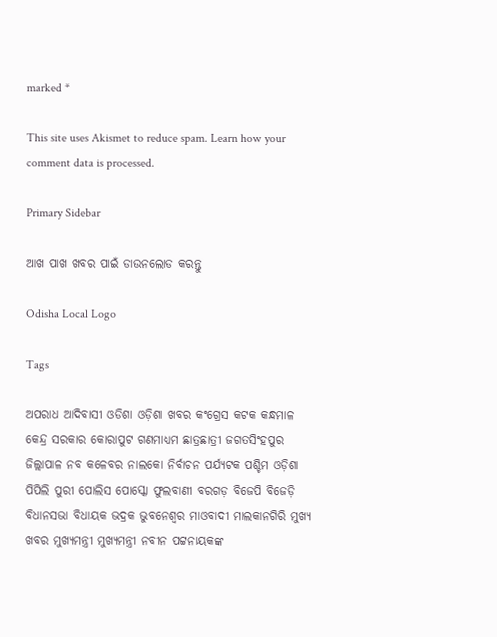marked *

This site uses Akismet to reduce spam. Learn how your comment data is processed.

Primary Sidebar

ଆଖ ପାଖ ଖବର ପାଇଁ ଡାଉନଲୋଡ କରନ୍ତୁ

Odisha Local Logo

Tags

ଅପରାଧ ଆଦିବାସୀ ଓଡିଶା ଓଡ଼ିଶା ଖବର କଂଗ୍ରେସ କଟକ କନ୍ଧମାଳ କେନ୍ଦ୍ର ସରକାର କୋରାପୁଟ ଗଣମାଧ୍ୟମ ଛାତ୍ରଛାତ୍ରୀ ଜଗତସିଂହପୁର ଜିଲ୍ଲାପାଳ ନବ କଳେବର ନାଲକୋ ନିର୍ବାଚନ ପର୍ଯ୍ୟଟକ ପଶ୍ଚିମ ଓଡ଼ିଶା ପିପିଲି ପୁରୀ ପୋଲିସ ପୋସ୍କୋ ଫୁଲବାଣୀ ବରଗଡ଼ ବିଜେପି ବିଜେଡ଼ି ବିଧାନସଭା ବିଧାୟକ ଭଦ୍ରକ ଭୁବନେଶ୍ୱର ମାଓବାଦୀ ମାଲକାନଗିରି ମୁଖ୍ୟ ଖବର ମୁଖ୍ୟମନ୍ତ୍ରୀ ମୁଖ୍ୟମନ୍ତ୍ରୀ ନବୀନ ପଟ୍ଟନାୟକଙ୍କ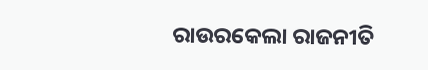ରାଉରକେଲା ରାଜନୀତି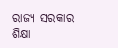ରାଜ୍ୟ ସରକାର ଶିକ୍ଷା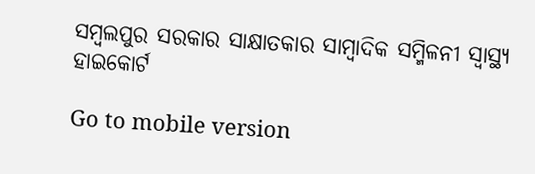ସମ୍ବଲପୁର ସରକାର ସାକ୍ଷାତକାର ସାମ୍ବାଦିକ ସମ୍ମିଳନୀ ସ୍ୱାସ୍ଥ୍ୟ ହାଇକୋର୍ଟ

Go to mobile version